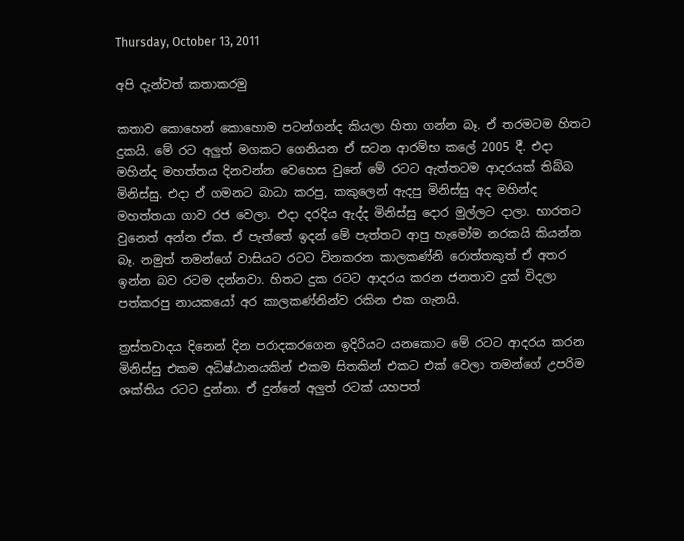Thursday, October 13, 2011

අපි දැන්වත් කතාකරමු

කතාව කොහෙන් කොහොම පටන්ගන්ද කියලා හිතා ගන්න බෑ. ඒ තරමටම හිතට දුකයි. මේ රට අලුත් මගකට ගෙනියන ඒ සටන ආරම්භ කලේ 2005 දී. එදා මහින්ද මහත්තය දිනවන්න වෙහෙස වුනේ මේ රටට ඇත්තටම ආදරයක් තිබ්බ මිනිස්සු. එදා ඒ ගමනට බාධා කරපු, කකුලෙන් ඇදපු මිනිස්සු අද මහින්ද මහත්තයා ගාව රජ වෙලා. එදා දරදිය ඇද්ද මිනිස්සු දොර මුල්ලට දාලා. භාරතට වුනෙත් අන්න ඒක. ඒ පැත්තේ ඉදන් මේ පැත්තට ආපු හැමෝම නරකයි කියන්න බෑ. නමුත් තමන්ගේ වාසියට රටට විනකරන කාලකණ්නි රොත්තකුත් ඒ අතර ඉන්න බව රටම දන්නවා. හිතට දුක රටට ආදරය කරන ජනතාව දුක් විදලා පත්කරපු නායකයෝ අර කාලකණ්නින්ව රකින එක ගැනයි.

ත්‍රස්තවාදය දිනෙන් දින පරාදකරගෙන ඉදිරියට යනකොට මේ රටට ආදරය කරන මිනිස්සු එකම අධිෂ්ඨානයකින් එකම සිතකින් එකට එක් වෙලා තමන්ගේ උපරිම ශක්තිය රටට දුන්නා. ඒ දුන්නේ අලුත් රටක් යහපත්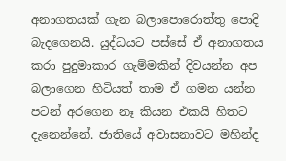අනාගතයක් ගැන බලාපොරොත්තු පොදි බැදගෙනයි. යුද්ධයට පස්සේ ඒ අනාගතය කරා පුදුමාකාර ගැම්මකින් දිවයන්න අප බලාගෙන හිටියත් තාම ඒ ගමන යන්න පටන් අරගෙන නෑ කියන එකයි හිතට දැනෙන්නේ. ජාතියේ අවාසනාවට මහින්ද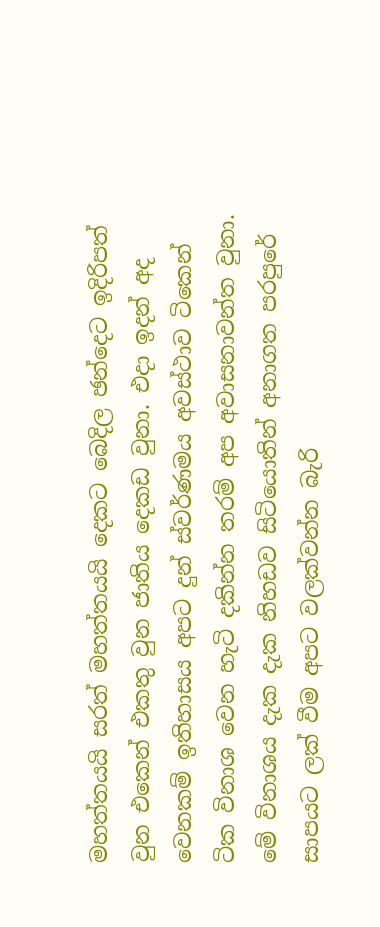මහත්තයයි සරත් මහත්තයයි දෙකට බෙදිල ඡන්දෙට ඉදිරිපත් වුන එකෙන් එකතු වුන ජාතිය දෙකඩ වුනා. එදා ඉදන් අද වෙනකම් ඉතිහාසය අපට දුන් ස්වර්ණමය අවස්ථාව ටිකෙන් ටික විනාශ වෙන හැටි දකින්න තරම් අප අවාසනාවන්ත වුනා. මේ විනාශය දැක දැක නිහඩව සිටියොතින් අනාගත පරපුරේ සාපයට ලක් වීම අපට වලක්වන්න බැරි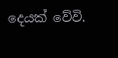දෙයක් වේවි.